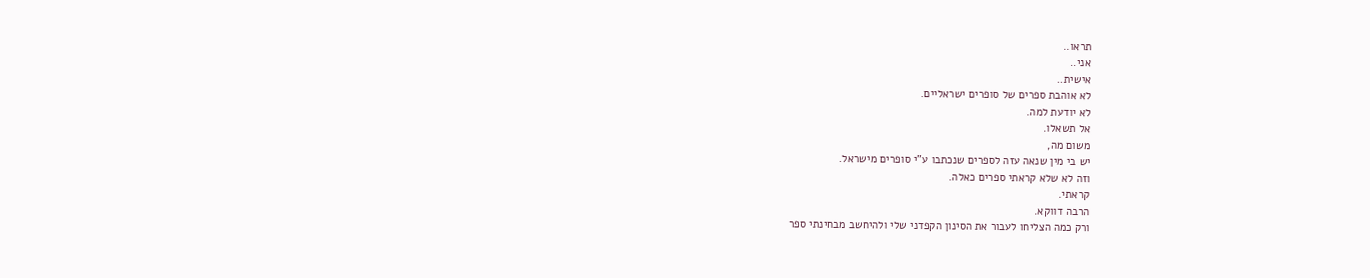תראו..
אני..
אישית..
לא אוהבת ספרים של סופרים ישראליים.
לא יודעת למה.
אל תשאלו.
משום מה,
יש בי מין שנאה עזה לספרים שנכתבו ע"י סופרים מישראל.
וזה לא שלא קראתי ספרים כאלה.
קראתי.
הרבה דווקא.
ורק כמה הצליחו לעבור את הסינון הקפדני שלי ולהיחשב מבחינתי ספר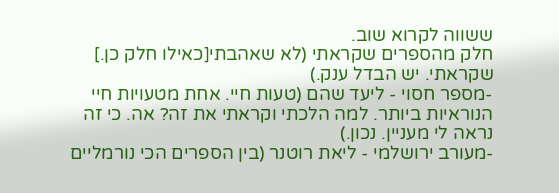ששווה לקרוא שוב.
חלק מהספרים שקראתי (לא שאהבתי[כאילו חלק כן.] שקראתי. יש הבדל ענק.)
-מספר חסוי - ליעד שהם (טעות חיי. אחת מטעויות חיי הנוראיות ביותר. למה הלכתי וקראתי את זה? אה. כי זה נראה לי מעניין. נכון.)
-מעורב ירושלמי - ליאת רוטנר (בין הספרים הכי נורמליים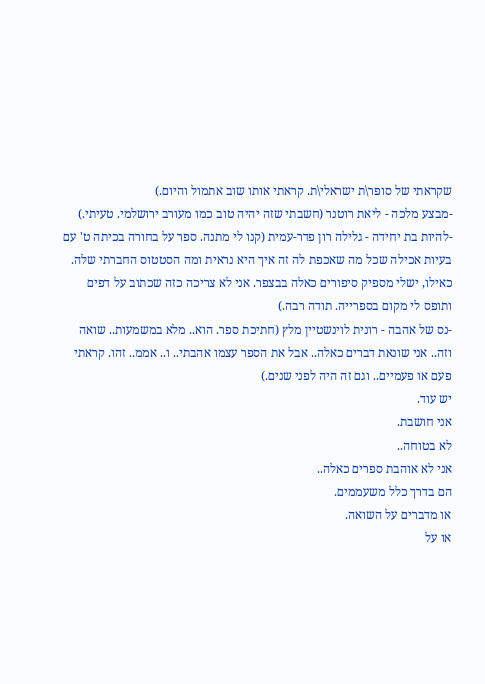שקראתי של סופר\ת ישראלי\ת. קראתי אותו שוב אתמול והיום.)
-מבצע מלכה - ליאת רוטנר (חשבתי שזה יהיה טוב כמו מעורב ירושלמי. טעיתי.)
-להיות בת יחידה - גלילה רון פדר-עמית (קנו לי מתנה. ספר על בחורה בכיתה ט' עם בעיות אכילה שכל מה שאכפת לה זה איך היא נראית ומה הסטטוס החברתי שלה. כאילו, ישלי מספיק סיפורים כאלה בבצפר. אני לא צריכה כזה שכתוב על דפים ותופס לי מקום בספרייה. תודה רבה.)
-נס של אהבה - רונית לוינשטיין מלץ (חתיכת ספר. הוא.. מלא במשמעות.. שואה וזה.. אני שונאת דברים כאלה.. אבל את הספר עצמו אהבתי.. ו.. אממ.. זהו. קראתי פעם או פעמיים.. וגם זה היה לפני שנים.)
יש עוד.
אני חושבת.
לא בטוחה..
אני לא אוהבת ספרים כאלה..
הם בדרך כלל משעממים.
או מדברים על השואה.
או על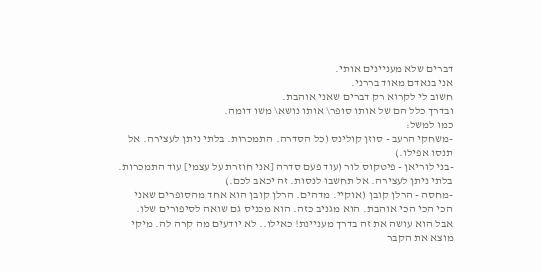דברים שלא מעניינים אותי.
אני בנאדם מאוד בררני.
חשוב לי לקרוא רק דברים שאני אוהבת.
ובדרך כלל הם של אותו סופר\ אותו נושא\ משו דומה.
כמו למשל:
-משחקי הרעב - סוזן קולינס (כל הסדרה. התמכרות. בלתי ניתן לעצירה. אל תנסו אפילו.)
-בני לוריאן - פיטקוס לור (עוד פעם סדרה [אני חוזרת על עצמי] עוד התמכרות. בלתי ניתן לעצירה. אל תחשבו לנסות. זה יכאב לכם.)
-מחסה - הרלן קובן (אוקיי. מדהים. הרלן קובן הוא אחד מהסופרים שאני הכי הכי הכי אוהבת. הוא מגניב כזה. הוא מכניס גם שואה לסיפורים שלו. אבל הוא עושה את זה בדרך מעניינת! כאילו.. לא יודעים מה קרה לה. מיקי מוצא את הקבר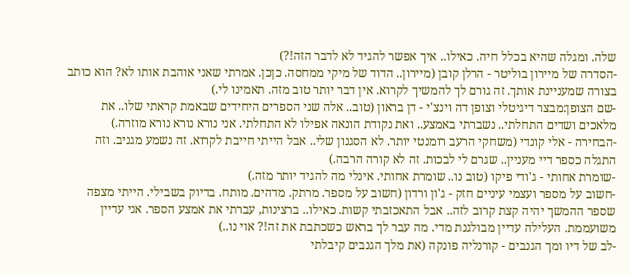שלה. ומגלה שהיא בכלל חיה. כאילו.. איך אפשר להגיד לא לדבר הזה!?)
-הסדרה של מיירון בוליטר - הרלן קובן (מיירון.. הדוד של מיקי ממחסה. כןכן. אמרתי שאני אוהבת אותו לא? הוא כותב בצורה שמעניינת אותך. זה גורם לך להמשיך לקרוא. אין דבר יותר טוב מזה. תאמינו לי.)
-שם הצופן:מבצר דיגיטלי וצופן דה וינצ'י - דן בראון (טוב.. אלה שני הספרים היחידים שבאמת קראתי שלו.. את מלאכים ושדים התחלתי.. נשברתי באמצע.. ואת נקודת הונאה אפילו לא התחלתי. אני נורא נורא נורא מוזרה.)
-הבחירה - אלי קונדי (משחקי הרעב רומנטי יותר. לא הסגנון שלי.. אבל הייתי חייבת לקרוא. זה נשמע מגניב. וזה התגלה כספר דיי מעניין.. שגרם לי לבכות. זה לא קורה הרבה.)
-שומרת אחותי - ג'ודי פיקו (טוב נו.. שומרת אחותי. אינלי מה להגיד יותר מזה.)
-חשוב על מספר ועצמי עיניים חזק - ג'ון ורדון (חשוב על מספר. מרתק. מדהים. מותח. בדיוק בשבילי. הייתי מצפה שספר ההמשך יהיה קצת קרוב לזה.. אבל התאכזבתי קשות. כאילו.. ברצינות, עברתי את אמצע הספר. אני עדיין משועממת. העלילה עדיין מבולגנת מדי. מה עבר לך בראש כשכתבת את זה!? אוי נו..)
-לב של דיו ומך הגנבים - קורנליה פונקה (את מלך הגנבים קיבלתי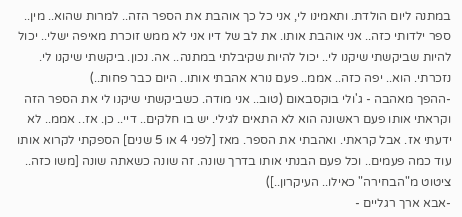במתנה ליום הולדת. ותאמינו לי, אני כל כך אוהבת את הספר הזה.. למרות שהוא.. מין.. ספר ילדותי כזה.. אני אוהבת אותו. את לב של דיו אני לא ממש זוכרת מאיפה ישלי.. יכול להיות שביקשתי שיקנו לי.. יכול להיות שקיבלתי במתנה.. אה. נכון. ביקשתי שיקנו לי. נזכרתי. הוא.. יפה כזה.. אממ.. פעם נורא אהבתי אותו.. היום כבר פחות..)
-ההפך מאהבה - ג'ולי בוקסבאום (טוב.. אני מודה. כשביקשתי שיקנו לי את הספר הזה וקראתי אותו פעם ראשונה הוא לא התאים לגילי. יש בו חלקים.. דיי.. כן. אז.. אממ.. לא ידעתי אז. אבל קראתי. ואהבתי את הספר. מאז [לפני 4 או 5 שנים] הספקתי לקרוא אותו עוד כמה פעמים.. וכל פעם הבנתי אותו בדרך שונה. זה שונה כשאתה שונה [משו כזה.. ציטוט מ"הבחירה" כאילו.. העיקרון..])
-אבא ארך רגליים -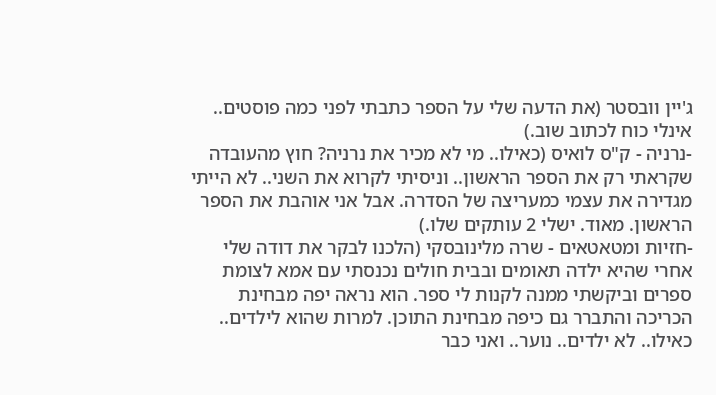ג'יין וובסטר (את הדעה שלי על הספר כתבתי לפני כמה פוסטים.. אינלי כוח לכתוב שוב.)
-נרניה - ק"ס לואיס (כאילו.. מי לא מכיר את נרניה? חוץ מהעובדה שקראתי רק את הספר הראשון.. וניסיתי לקרוא את השני.. לא הייתי מגדירה את עצמי כמעריצה של הסדרה. אבל אני אוהבת את הספר הראשון. מאוד. ישלי 2 עותקים שלו.)
-חזיות ומטאטאים - שרה מלינובסקי (הלכנו לבקר את דודה שלי אחרי שהיא ילדה תאומים ובבית חולים נכנסתי עם אמא לצומת ספרים וביקשתי ממנה לקנות לי ספר. הוא נראה יפה מבחינת הכריכה והתברר גם כיפה מבחינת התוכן. למרות שהוא לילדים.. כאילו.. לא ילדים.. נוער.. ואני כבר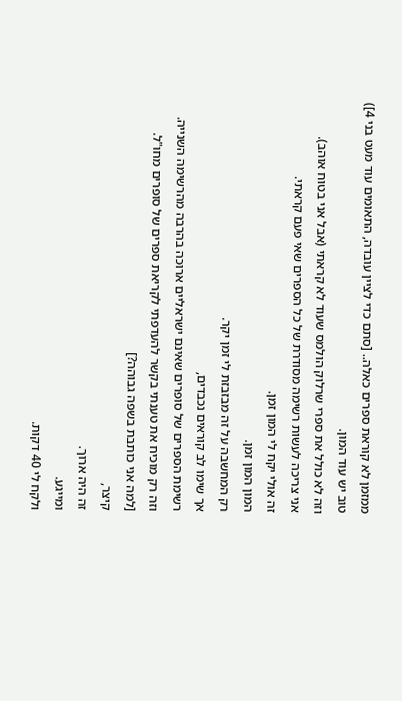ממזמן לא קוראת ספרים כאלה.. [סתם כדי לציין עובדה, התאומים עוד מעט בני 4])
טוב יש עוד המון.
וזה לא כולל את ספרי שרלוק הולמס שעוד לא קראתי (אבל אני בטוח אוהב).
אני צריכה לעשות רשימה מסודרת של כל הספרים שאי פעם קראתי.
זה אולי יקח לי המון זמן.
המון המון זמן.
רק המחשבה על זה מבזבזת לי זמן יקר.
אך שימו לב קוראים נכבדים,
רשימת הספרים של סופרים שאינם ישראליים ארוכה בהרבה מהרשימה השנייה.
וזה רק מוכיח את טענתי בקשר להעדפתי לקריאת ספרים של סופרים מחו"ל.
[למה אני כותבת בשפה גבוהה?]
קיצר,
זה היה ארוך.
ומייגע.
ולקח לי 40 דקות.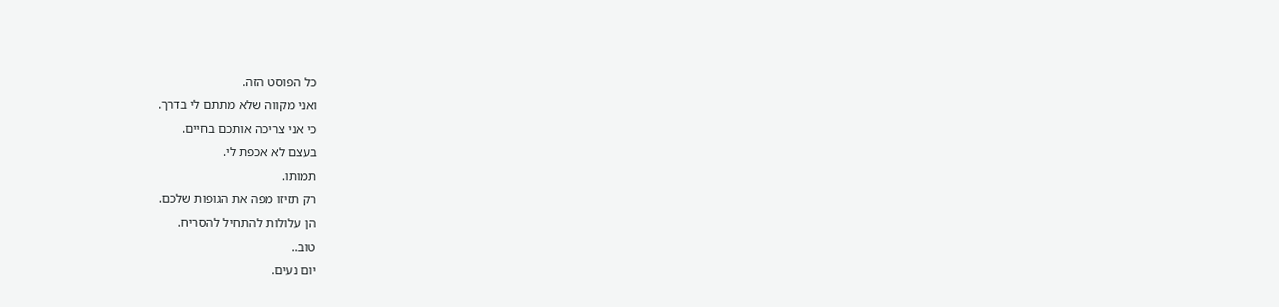כל הפוסט הזה.
ואני מקווה שלא מתתם לי בדרך.
כי אני צריכה אותכם בחיים.
בעצם לא אכפת לי.
תמותו.
רק תזיזו מפה את הגופות שלכם.
הן עלולות להתחיל להסריח.
טוב..
יום נעים.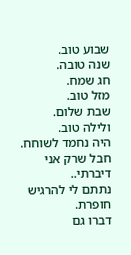שבוע טוב.
שנה טובה.
חג שמח.
מזל טוב.
שבת שלום.
ולילה טוב.
היה נחמד לשוחח.
חבל שרק אני דיברתי..
נתתם לי להרגיש חופרת.
דברו גם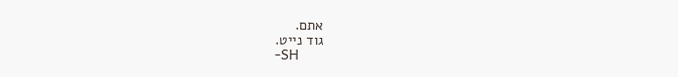אתם.
גוד נייט.
-SH